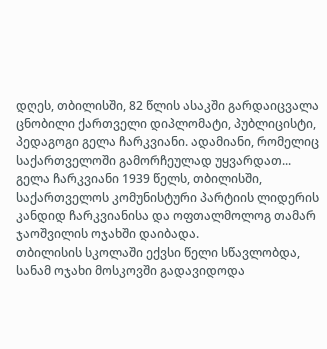დღეს, თბილისში, 82 წლის ასაკში გარდაიცვალა ცნობილი ქართველი დიპლომატი, პუბლიცისტი, პედაგოგი გელა ჩარკვიანი. ადამიანი, რომელიც საქართველოში გამორჩეულად უყვარდათ...
გელა ჩარკვიანი 1939 წელს, თბილისში, საქართველოს კომუნისტური პარტიის ლიდერის კანდიდ ჩარკვიანისა და ოფთალმოლოგ თამარ ჯაოშვილის ოჯახში დაიბადა.
თბილისის სკოლაში ექვსი წელი სწავლობდა, სანამ ოჯახი მოსკოვში გადავიდოდა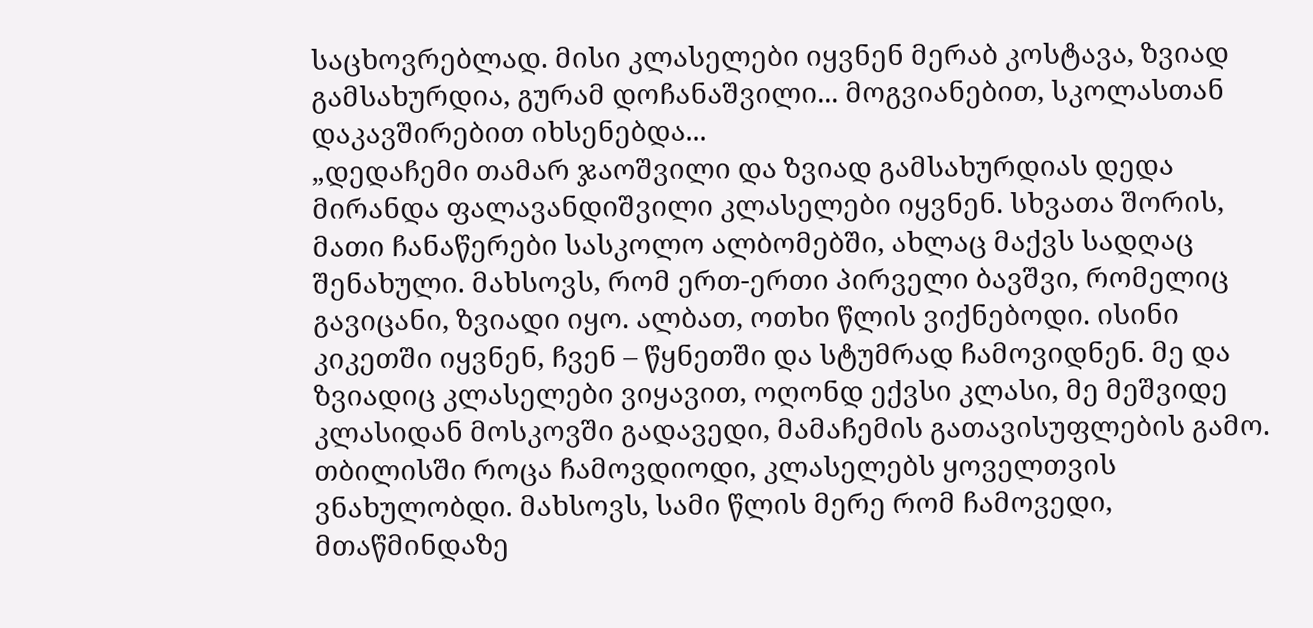საცხოვრებლად. მისი კლასელები იყვნენ მერაბ კოსტავა, ზვიად გამსახურდია, გურამ დოჩანაშვილი... მოგვიანებით, სკოლასთან დაკავშირებით იხსენებდა...
„დედაჩემი თამარ ჯაოშვილი და ზვიად გამსახურდიას დედა მირანდა ფალავანდიშვილი კლასელები იყვნენ. სხვათა შორის, მათი ჩანაწერები სასკოლო ალბომებში, ახლაც მაქვს სადღაც შენახული. მახსოვს, რომ ერთ-ერთი პირველი ბავშვი, რომელიც გავიცანი, ზვიადი იყო. ალბათ, ოთხი წლის ვიქნებოდი. ისინი კიკეთში იყვნენ, ჩვენ – წყნეთში და სტუმრად ჩამოვიდნენ. მე და ზვიადიც კლასელები ვიყავით, ოღონდ ექვსი კლასი, მე მეშვიდე კლასიდან მოსკოვში გადავედი, მამაჩემის გათავისუფლების გამო. თბილისში როცა ჩამოვდიოდი, კლასელებს ყოველთვის ვნახულობდი. მახსოვს, სამი წლის მერე რომ ჩამოვედი, მთაწმინდაზე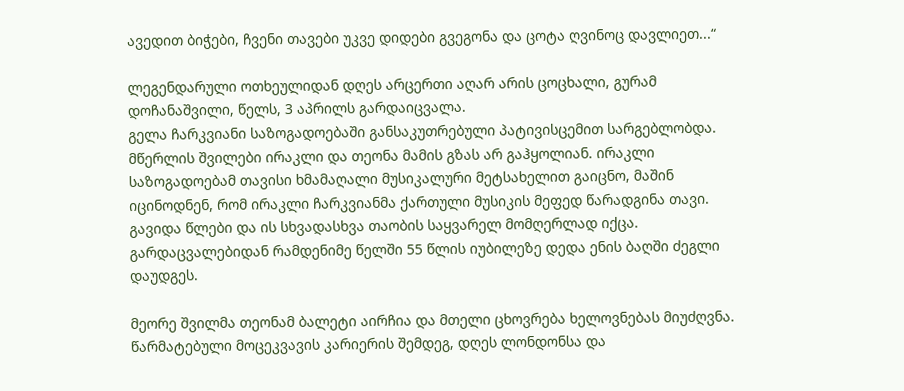ავედით ბიჭები, ჩვენი თავები უკვე დიდები გვეგონა და ცოტა ღვინოც დავლიეთ...“

ლეგენდარული ოთხეულიდან დღეს არცერთი აღარ არის ცოცხალი, გურამ დოჩანაშვილი, წელს, 3 აპრილს გარდაიცვალა.
გელა ჩარკვიანი საზოგადოებაში განსაკუთრებული პატივისცემით სარგებლობდა. მწერლის შვილები ირაკლი და თეონა მამის გზას არ გაჰყოლიან. ირაკლი საზოგადოებამ თავისი ხმამაღალი მუსიკალური მეტსახელით გაიცნო, მაშინ იცინოდნენ, რომ ირაკლი ჩარკვიანმა ქართული მუსიკის მეფედ წარადგინა თავი. გავიდა წლები და ის სხვადასხვა თაობის საყვარელ მომღერლად იქცა. გარდაცვალებიდან რამდენიმე წელში 55 წლის იუბილეზე დედა ენის ბაღში ძეგლი დაუდგეს.

მეორე შვილმა თეონამ ბალეტი აირჩია და მთელი ცხოვრება ხელოვნებას მიუძღვნა. წარმატებული მოცეკვავის კარიერის შემდეგ, დღეს ლონდონსა და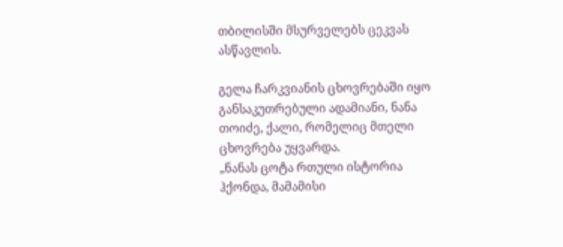თბილისში მსურველებს ცეკვას ასწავლის.

გელა ჩარკვიანის ცხოვრებაში იყო განსაკუთრებული ადამიანი, ნანა თოიძე, ქალი, რომელიც მთელი ცხოვრება უყვარდა.
„ნანას ცოტა რთული ისტორია ჰქონდა, მამამისი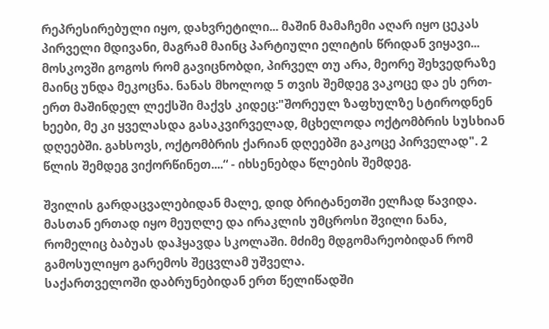რეპრესირებული იყო, დახვრეტილი... მაშინ მამაჩემი აღარ იყო ცეკას პირველი მდივანი, მაგრამ მაინც პარტიული ელიტის წრიდან ვიყავი... მოსკოვში გოგოს რომ გავიცნობდი, პირველ თუ არა, მეორე შეხვედრაზე მაინც უნდა მეკოცნა. ნანას მხოლოდ 5 თვის შემდეგ ვაკოცე და ეს ერთ-ერთ მაშინდელ ლექსში მაქვს კიდეც:"შორეულ ზაფხულზე სტიროდნენ ხეები, მე კი ყველასდა გასაკვირველად, მცხელოდა ოქტომბრის სუსხიან დღეებში. გახსოვს, ოქტომბრის ქარიან დღეებში გაკოცე პირველად". 2 წლის შემდეგ ვიქორწინეთ....“ - იხსენებდა წლების შემდეგ.

შვილის გარდაცვალებიდან მალე, დიდ ბრიტანეთში ელჩად წავიდა. მასთან ერთად იყო მეუღლე და ირაკლის უმცროსი შვილი ნანა, რომელიც ბაბუას დაჰყავდა სკოლაში. მძიმე მდგომარეობიდან რომ გამოსულიყო გარემოს შეცვლამ უშველა.
საქართველოში დაბრუნებიდან ერთ წელიწადში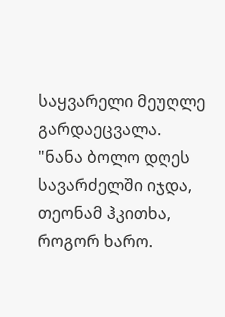საყვარელი მეუღლე გარდაეცვალა.
"ნანა ბოლო დღეს სავარძელში იჯდა, თეონამ ჰკითხა, როგორ ხარო.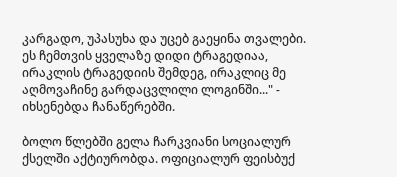კარგადო, უპასუხა და უცებ გაეყინა თვალები. ეს ჩემთვის ყველაზე დიდი ტრაგედიაა, ირაკლის ტრაგედიის შემდეგ, ირაკლიც მე აღმოვაჩინე გარდაცვლილი ლოგინში..." - იხსენებდა ჩანაწერებში.

ბოლო წლებში გელა ჩარკვიანი სოციალურ ქსელში აქტიურობდა. ოფიციალურ ფეისბუქ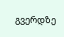გვერდზე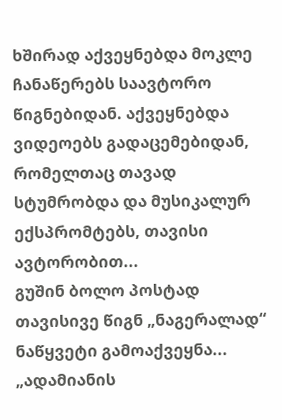ხშირად აქვეყნებდა მოკლე ჩანაწერებს საავტორო წიგნებიდან. აქვეყნებდა ვიდეოებს გადაცემებიდან, რომელთაც თავად სტუმრობდა და მუსიკალურ ექსპრომტებს, თავისი ავტორობით...
გუშინ ბოლო პოსტად თავისივე წიგნ „ნაგერალად“ ნაწყვეტი გამოაქვეყნა...
„ადამიანის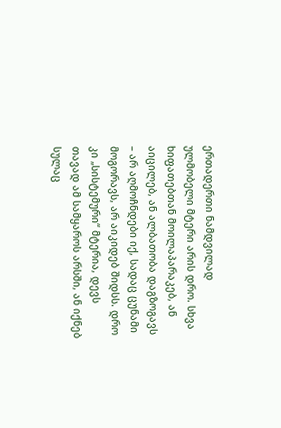ერთადერთი ნამდვილად ულმობელი მტერი არის დრო. სხვა ხიფათებთან მოილაპარაკებ, ან აიცილებ, ან ალბათობა დაგზოგავს – არ აღმოჩნდები იქ, სადაც ცუნამი მოგორავს, არ აიკიდებ შიდსს. დრო კი „სისტემური“ მტერია, დევს თავად ამ სამყაროს არსში, ან იქნებ სულაც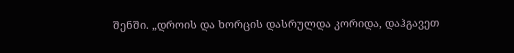შენში. „დროის და ხორცის დასრულდა კორიდა, დაჰგავეთ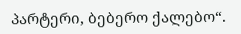პარტერი, ბებერო ქალებო“.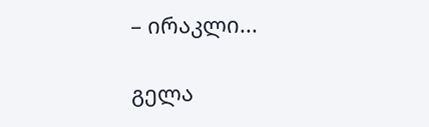– ირაკლი...

გელა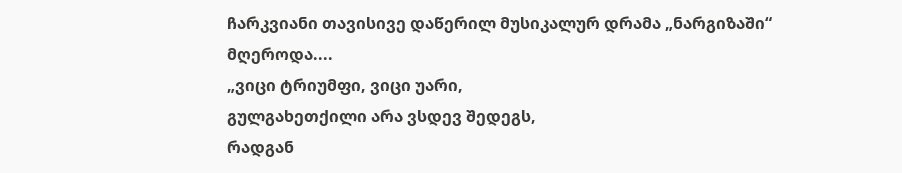ჩარკვიანი თავისივე დაწერილ მუსიკალურ დრამა „ნარგიზაში“ მღეროდა....
„ვიცი ტრიუმფი, ვიცი უარი,
გულგახეთქილი არა ვსდევ შედეგს,
რადგან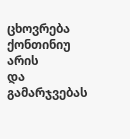ცხოვრება ქონთინიუ არის
და გამარჯვებას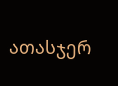ათასჯერ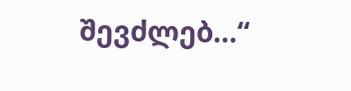შევძლებ...“